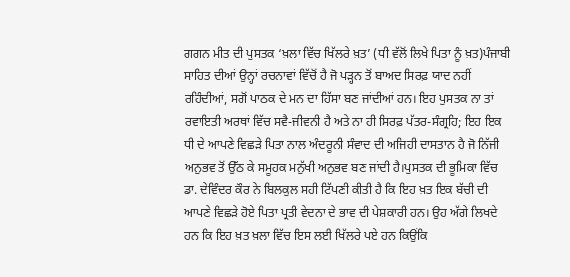ਗਗਨ ਮੀਤ ਦੀ ਪੁਸਤਕ ‘ਖ਼ਲਾ ਵਿੱਚ ਖਿੱਲਰੇ ਖ਼ਤ’ (ਧੀ ਵੱਲੋਂ ਲਿਖੇ ਪਿਤਾ ਨੂੰ ਖ਼ਤ)ਪੰਜਾਬੀ ਸਾਹਿਤ ਦੀਆਂ ਉਨ੍ਹਾਂ ਰਚਨਾਵਾਂ ਵਿੱਚੋਂ ਹੈ ਜੋ ਪੜ੍ਹਨ ਤੋਂ ਬਾਅਦ ਸਿਰਫ਼ ਯਾਦ ਨਹੀਂ ਰਹਿੰਦੀਆਂ, ਸਗੋਂ ਪਾਠਕ ਦੇ ਮਨ ਦਾ ਹਿੱਸਾ ਬਣ ਜਾਂਦੀਆਂ ਹਨ। ਇਹ ਪੁਸਤਕ ਨਾ ਤਾਂ ਰਵਾਇਤੀ ਅਰਥਾਂ ਵਿੱਚ ਸਵੈ-ਜੀਵਨੀ ਹੈ ਅਤੇ ਨਾ ਹੀ ਸਿਰਫ਼ ਪੱਤਰ-ਸੰਗ੍ਰਹਿ; ਇਹ ਇਕ ਧੀ ਦੇ ਆਪਣੇ ਵਿਛੜੇ ਪਿਤਾ ਨਾਲ ਅੰਦਰੂਨੀ ਸੰਵਾਦ ਦੀ ਅਜਿਹੀ ਦਾਸਤਾਨ ਹੈ ਜੋ ਨਿੱਜੀ ਅਨੁਭਵ ਤੋਂ ਉੱਠ ਕੇ ਸਮੂਹਕ ਮਨੁੱਖੀ ਅਨੁਭਵ ਬਣ ਜਾਂਦੀ ਹੈ।ਪੁਸਤਕ ਦੀ ਭੂਮਿਕਾ ਵਿੱਚ ਡਾ. ਦੇਵਿੰਦਰ ਕੌਰ ਨੇ ਬਿਲਕੁਲ ਸਹੀ ਟਿੱਪਣੀ ਕੀਤੀ ਹੈ ਕਿ ਇਹ ਖ਼ਤ ਇਕ ਬੱਚੀ ਦੀ ਆਪਣੇ ਵਿਛੜੇ ਹੋਏ ਪਿਤਾ ਪ੍ਰਤੀ ਵੇਦਨਾ ਦੇ ਭਾਵ ਦੀ ਪੇਸ਼ਕਾਰੀ ਹਨ। ਉਹ ਅੱਗੇ ਲਿਖਦੇ ਹਨ ਕਿ ਇਹ ਖ਼ਤ ਖ਼ਲਾ ਵਿੱਚ ਇਸ ਲਈ ਖਿੱਲਰੇ ਪਏ ਹਨ ਕਿਉਂਕਿ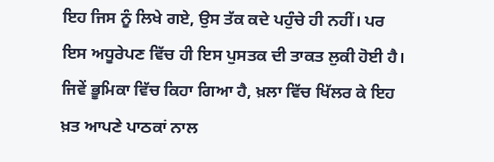ਇਹ ਜਿਸ ਨੂੰ ਲਿਖੇ ਗਏ, ਉਸ ਤੱਕ ਕਦੇ ਪਹੁੰਚੇ ਹੀ ਨਹੀਂ। ਪਰ ਇਸ ਅਧੂਰੇਪਣ ਵਿੱਚ ਹੀ ਇਸ ਪੁਸਤਕ ਦੀ ਤਾਕਤ ਲੁਕੀ ਹੋਈ ਹੈ। ਜਿਵੇਂ ਭੂਮਿਕਾ ਵਿੱਚ ਕਿਹਾ ਗਿਆ ਹੈ, ਖ਼ਲਾ ਵਿੱਚ ਖਿੱਲਰ ਕੇ ਇਹ ਖ਼ਤ ਆਪਣੇ ਪਾਠਕਾਂ ਨਾਲ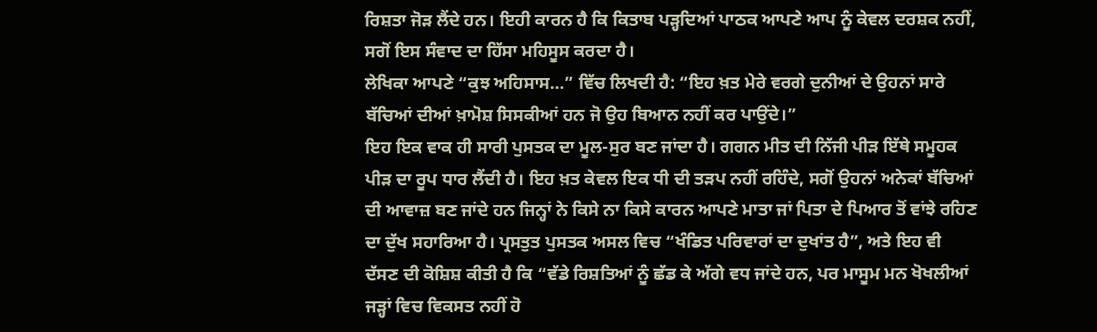ਰਿਸ਼ਤਾ ਜੋੜ ਲੈਂਦੇ ਹਨ। ਇਹੀ ਕਾਰਨ ਹੈ ਕਿ ਕਿਤਾਬ ਪੜ੍ਹਦਿਆਂ ਪਾਠਕ ਆਪਣੇ ਆਪ ਨੂੰ ਕੇਵਲ ਦਰਸ਼ਕ ਨਹੀਂ, ਸਗੋਂ ਇਸ ਸੰਵਾਦ ਦਾ ਹਿੱਸਾ ਮਹਿਸੂਸ ਕਰਦਾ ਹੈ।
ਲੇਖਿਕਾ ਆਪਣੇ “ਕੁਝ ਅਹਿਸਾਸ…” ਵਿੱਚ ਲਿਖਦੀ ਹੈ: “ਇਹ ਖ਼ਤ ਮੇਰੇ ਵਰਗੇ ਦੁਨੀਆਂ ਦੇ ਉਹਨਾਂ ਸਾਰੇ ਬੱਚਿਆਂ ਦੀਆਂ ਖ਼ਾਮੋਸ਼ ਸਿਸਕੀਆਂ ਹਨ ਜੋ ਉਹ ਬਿਆਨ ਨਹੀਂ ਕਰ ਪਾਉਂਦੇ।”
ਇਹ ਇਕ ਵਾਕ ਹੀ ਸਾਰੀ ਪੁਸਤਕ ਦਾ ਮੂਲ-ਸੁਰ ਬਣ ਜਾਂਦਾ ਹੈ। ਗਗਨ ਮੀਤ ਦੀ ਨਿੱਜੀ ਪੀੜ ਇੱਥੇ ਸਮੂਹਕ ਪੀੜ ਦਾ ਰੂਪ ਧਾਰ ਲੈਂਦੀ ਹੈ। ਇਹ ਖ਼ਤ ਕੇਵਲ ਇਕ ਧੀ ਦੀ ਤੜਪ ਨਹੀਂ ਰਹਿੰਦੇ, ਸਗੋਂ ਉਹਨਾਂ ਅਨੇਕਾਂ ਬੱਚਿਆਂ ਦੀ ਆਵਾਜ਼ ਬਣ ਜਾਂਦੇ ਹਨ ਜਿਨ੍ਹਾਂ ਨੇ ਕਿਸੇ ਨਾ ਕਿਸੇ ਕਾਰਨ ਆਪਣੇ ਮਾਤਾ ਜਾਂ ਪਿਤਾ ਦੇ ਪਿਆਰ ਤੋਂ ਵਾਂਝੇ ਰਹਿਣ ਦਾ ਦੁੱਖ ਸਹਾਰਿਆ ਹੈ। ਪ੍ਰਸਤੁਤ ਪੁਸਤਕ ਅਸਲ ਵਿਚ “ਖੰਡਿਤ ਪਰਿਵਾਰਾਂ ਦਾ ਦੁਖਾਂਤ ਹੈ”, ਅਤੇ ਇਹ ਵੀ ਦੱਸਣ ਦੀ ਕੋਸ਼ਿਸ਼ ਕੀਤੀ ਹੈ ਕਿ “ਵੱਡੇ ਰਿਸ਼ਤਿਆਂ ਨੂੰ ਛੱਡ ਕੇ ਅੱਗੇ ਵਧ ਜਾਂਦੇ ਹਨ, ਪਰ ਮਾਸੂਮ ਮਨ ਖੋਖਲੀਆਂ ਜੜ੍ਹਾਂ ਵਿਚ ਵਿਕਸਤ ਨਹੀਂ ਹੋ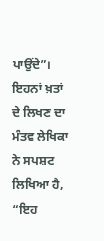ਪਾਉਂਦੇ”।
ਇਹਨਾਂ ਖ਼ਤਾਂ ਦੇ ਲਿਖਣ ਦਾ ਮੰਤਵ ਲੇਖਿਕਾ ਨੇ ਸਪਸ਼ਟ ਲਿਖਿਆ ਹੈ, “ਇਹ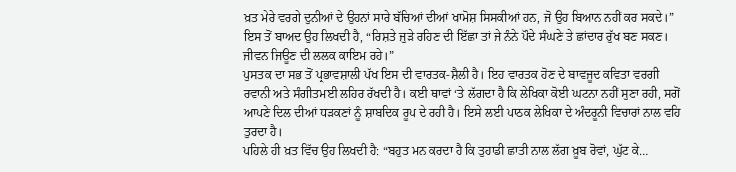ਖ਼ਤ ਮੇਰੇ ਵਰਗੇ ਦੁਨੀਆਂ ਦੇ ਉਹਨਾਂ ਸਾਰੇ ਬੱਚਿਆਂ ਦੀਆਂ ਖਾਮੋਸ਼ ਸਿਸਕੀਆਂ ਹਨ, ਜੋ ਉਹ ਬਿਆਨ ਨਹੀਂ ਕਰ ਸਕਦੇ।” ਇਸ ਤੋਂ ਬਾਅਦ ਉਹ ਲਿਖਦੀ ਹੈ, “ਰਿਸ਼ਤੇ ਜੁੜੇ ਰਹਿਣ ਦੀ ਇੱਛਾ ਤਾਂ ਜੇ ਨੰਨੇ ਪੌਦੇ ਸੰਘਣੇ ਤੇ ਛਾਂਦਾਰ ਰੁੱਖ ਬਣ ਸਕਣ। ਜੀਵਨ ਜਿਊਣ ਦੀ ਲਲਕ ਕਾਇਮ ਰਹੇ।”
ਪੁਸਤਕ ਦਾ ਸਭ ਤੋਂ ਪ੍ਰਭਾਵਸ਼ਾਲੀ ਪੱਖ ਇਸ ਦੀ ਵਾਰਤਕ-ਸ਼ੈਲੀ ਹੈ। ਇਹ ਵਾਰਤਕ ਹੋਣ ਦੇ ਬਾਵਜੂਦ ਕਵਿਤਾ ਵਰਗੀ ਰਵਾਨੀ ਅਤੇ ਸੰਗੀਤਮਈ ਲਹਿਰ ਰੱਖਦੀ ਹੈ। ਕਈ ਥਾਵਾਂ ‘ਤੇ ਲੱਗਦਾ ਹੈ ਕਿ ਲੇਖਿਕਾ ਕੋਈ ਘਟਨਾ ਨਹੀਂ ਸੁਣਾ ਰਹੀ, ਸਗੋਂ ਆਪਣੇ ਦਿਲ ਦੀਆਂ ਧੜਕਣਾਂ ਨੂੰ ਸ਼ਾਬਦਿਕ ਰੂਪ ਦੇ ਰਹੀ ਹੈ। ਇਸੇ ਲਈ ਪਾਠਕ ਲੇਖਿਕਾ ਦੇ ਅੰਦਰੂਨੀ ਵਿਚਾਰਾਂ ਨਾਲ ਵਹਿ ਤੁਰਦਾ ਹੈ।
ਪਹਿਲੇ ਹੀ ਖ਼ਤ ਵਿੱਚ ਉਹ ਲਿਖਦੀ ਹੈ: “ਬਹੁਤ ਮਨ ਕਰਦਾ ਹੈ ਕਿ ਤੁਹਾਡੀ ਛਾਤੀ ਨਾਲ ਲੱਗ ਖ਼ੂਬ ਰੋਵਾਂ, ਘੁੱਟ ਕੇ…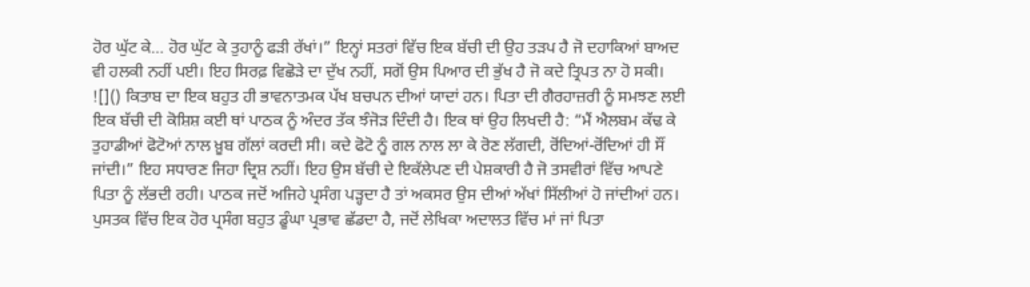ਹੋਰ ਘੁੱਟ ਕੇ… ਹੋਰ ਘੁੱਟ ਕੇ ਤੁਹਾਨੂੰ ਫੜੀ ਰੱਖਾਂ।” ਇਨ੍ਹਾਂ ਸਤਰਾਂ ਵਿੱਚ ਇਕ ਬੱਚੀ ਦੀ ਉਹ ਤੜਪ ਹੈ ਜੋ ਦਹਾਕਿਆਂ ਬਾਅਦ ਵੀ ਹਲਕੀ ਨਹੀਂ ਪਈ। ਇਹ ਸਿਰਫ਼ ਵਿਛੋੜੇ ਦਾ ਦੁੱਖ ਨਹੀਂ, ਸਗੋਂ ਉਸ ਪਿਆਰ ਦੀ ਭੁੱਖ ਹੈ ਜੋ ਕਦੇ ਤ੍ਰਿਪਤ ਨਾ ਹੋ ਸਕੀ।
![]() ਕਿਤਾਬ ਦਾ ਇਕ ਬਹੁਤ ਹੀ ਭਾਵਨਾਤਮਕ ਪੱਖ ਬਚਪਨ ਦੀਆਂ ਯਾਦਾਂ ਹਨ। ਪਿਤਾ ਦੀ ਗੈਰਹਾਜ਼ਰੀ ਨੂੰ ਸਮਝਣ ਲਈ ਇਕ ਬੱਚੀ ਦੀ ਕੋਸ਼ਿਸ਼ ਕਈ ਥਾਂ ਪਾਠਕ ਨੂੰ ਅੰਦਰ ਤੱਕ ਝੰਜੋੜ ਦਿੰਦੀ ਹੈ। ਇਕ ਥਾਂ ਉਹ ਲਿਖਦੀ ਹੈ: “ਮੈਂ ਐਲਬਮ ਕੱਢ ਕੇ ਤੁਹਾਡੀਆਂ ਫੋਟੋਆਂ ਨਾਲ ਖ਼ੂਬ ਗੱਲਾਂ ਕਰਦੀ ਸੀ। ਕਦੇ ਫੋਟੋ ਨੂੰ ਗਲ ਨਾਲ ਲਾ ਕੇ ਰੋਣ ਲੱਗਦੀ, ਰੋਂਦਿਆਂ-ਰੋਂਦਿਆਂ ਹੀ ਸੌਂ ਜਾਂਦੀ।” ਇਹ ਸਧਾਰਣ ਜਿਹਾ ਦ੍ਰਿਸ਼ ਨਹੀਂ। ਇਹ ਉਸ ਬੱਚੀ ਦੇ ਇਕੱਲੇਪਣ ਦੀ ਪੇਸ਼ਕਾਰੀ ਹੈ ਜੋ ਤਸਵੀਰਾਂ ਵਿੱਚ ਆਪਣੇ ਪਿਤਾ ਨੂੰ ਲੱਭਦੀ ਰਹੀ। ਪਾਠਕ ਜਦੋਂ ਅਜਿਹੇ ਪ੍ਰਸੰਗ ਪੜ੍ਹਦਾ ਹੈ ਤਾਂ ਅਕਸਰ ਉਸ ਦੀਆਂ ਅੱਖਾਂ ਸਿੱਲੀਆਂ ਹੋ ਜਾਂਦੀਆਂ ਹਨ।
ਪੁਸਤਕ ਵਿੱਚ ਇਕ ਹੋਰ ਪ੍ਰਸੰਗ ਬਹੁਤ ਡੂੰਘਾ ਪ੍ਰਭਾਵ ਛੱਡਦਾ ਹੈ, ਜਦੋਂ ਲੇਖਿਕਾ ਅਦਾਲਤ ਵਿੱਚ ਮਾਂ ਜਾਂ ਪਿਤਾ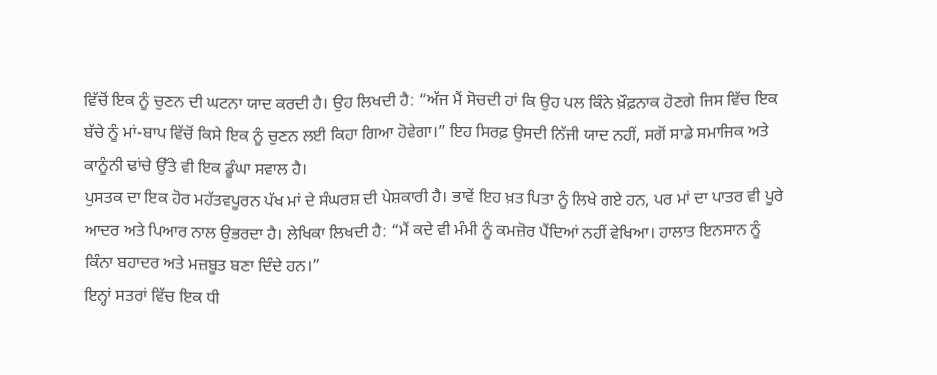ਵਿੱਚੋਂ ਇਕ ਨੂੰ ਚੁਣਨ ਦੀ ਘਟਨਾ ਯਾਦ ਕਰਦੀ ਹੈ। ਉਹ ਲਿਖਦੀ ਹੈ: “ਅੱਜ ਮੈਂ ਸੋਚਦੀ ਹਾਂ ਕਿ ਉਹ ਪਲ ਕਿੰਨੇ ਖ਼ੌਫ਼ਨਾਕ ਹੋਣਗੇ ਜਿਸ ਵਿੱਚ ਇਕ ਬੱਚੇ ਨੂੰ ਮਾਂ-ਬਾਪ ਵਿੱਚੋਂ ਕਿਸੇ ਇਕ ਨੂੰ ਚੁਣਨ ਲਈ ਕਿਹਾ ਗਿਆ ਹੋਵੇਗਾ।” ਇਹ ਸਿਰਫ਼ ਉਸਦੀ ਨਿੱਜੀ ਯਾਦ ਨਹੀਂ, ਸਗੋਂ ਸਾਡੇ ਸਮਾਜਿਕ ਅਤੇ ਕਾਨੂੰਨੀ ਢਾਂਚੇ ਉੱਤੇ ਵੀ ਇਕ ਡੂੰਘਾ ਸਵਾਲ ਹੈ।
ਪੁਸਤਕ ਦਾ ਇਕ ਹੋਰ ਮਹੱਤਵਪੂਰਨ ਪੱਖ ਮਾਂ ਦੇ ਸੰਘਰਸ਼ ਦੀ ਪੇਸ਼ਕਾਰੀ ਹੈ। ਭਾਵੇਂ ਇਹ ਖ਼ਤ ਪਿਤਾ ਨੂੰ ਲਿਖੇ ਗਏ ਹਨ, ਪਰ ਮਾਂ ਦਾ ਪਾਤਰ ਵੀ ਪੂਰੇ ਆਦਰ ਅਤੇ ਪਿਆਰ ਨਾਲ ਉਭਰਦਾ ਹੈ। ਲੇਖਿਕਾ ਲਿਖਦੀ ਹੈ: “ਮੈਂ ਕਦੇ ਵੀ ਮੰਮੀ ਨੂੰ ਕਮਜ਼ੋਰ ਪੈਂਦਿਆਂ ਨਹੀਂ ਵੇਖਿਆ। ਹਾਲਾਤ ਇਨਸਾਨ ਨੂੰ ਕਿੰਨਾ ਬਹਾਦਰ ਅਤੇ ਮਜ਼ਬੂਤ ਬਣਾ ਦਿੰਦੇ ਹਨ।”
ਇਨ੍ਹਾਂ ਸਤਰਾਂ ਵਿੱਚ ਇਕ ਧੀ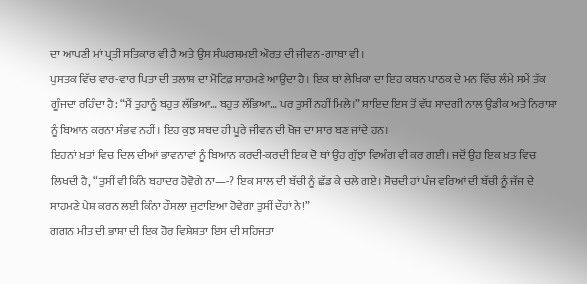ਦਾ ਆਪਣੀ ਮਾਂ ਪ੍ਰਤੀ ਸਤਿਕਾਰ ਵੀ ਹੈ ਅਤੇ ਉਸ ਸੰਘਰਸ਼ਮਈ ਔਰਤ ਦੀ ਜੀਵਨ-ਗਾਥਾ ਵੀ।
ਪੁਸਤਕ ਵਿੱਚ ਵਾਰ-ਵਾਰ ਪਿਤਾ ਦੀ ਤਲਾਸ਼ ਦਾ ਮੋਟਿਫ਼ ਸਾਹਮਣੇ ਆਉਂਦਾ ਹੈ। ਇਕ ਥਾਂ ਲੇਖਿਕਾ ਦਾ ਇਹ ਕਥਨ ਪਾਠਕ ਦੇ ਮਨ ਵਿੱਚ ਲੰਮੇ ਸਮੇਂ ਤੱਕ ਗੂੰਜਦਾ ਰਹਿੰਦਾ ਹੈ: “ਮੈਂ ਤੁਹਾਨੂੰ ਬਹੁਤ ਲੱਭਿਆ… ਬਹੁਤ ਲੱਭਿਆ… ਪਰ ਤੁਸੀਂ ਨਹੀਂ ਮਿਲੇ।” ਸ਼ਾਇਦ ਇਸ ਤੋਂ ਵੱਧ ਸਾਦਗੀ ਨਾਲ ਉਡੀਕ ਅਤੇ ਨਿਰਾਸ਼ਾ ਨੂੰ ਬਿਆਨ ਕਰਨਾ ਸੰਭਵ ਨਹੀਂ। ਇਹ ਕੁਝ ਸ਼ਬਦ ਹੀ ਪੂਰੇ ਜੀਵਨ ਦੀ ਖੋਜ ਦਾ ਸਾਰ ਬਣ ਜਾਂਦੇ ਹਨ।
ਇਹਨਾਂ ਖ਼ਤਾਂ ਵਿਚ ਦਿਲ ਦੀਆਂ ਭਾਵਨਾਵਾਂ ਨੂੰ ਬਿਆਨ ਕਰਦੀ-ਕਰਦੀ ਇਕ ਦੋ ਥਾਂ ਉਹ ਗੁੱਝਾ ਵਿਅੰਗ ਵੀ ਕਰ ਗਈ। ਜਦੋਂ ਉਹ ਇਕ ਖ਼ਤ ਵਿਚ ਲਿਖਦੀ ਹੈ, “ਤੁਸੀਂ ਵੀ ਕਿੰਨੇ ਬਹਾਦਰ ਹੋਵੋਗੇ ਨਾ—-? ਇਕ ਸਾਲ ਦੀ ਬੱਚੀ ਨੂੰ ਛੱਡ ਕੇ ਚਲੇ ਗਏ। ਸੋਚਦੀ ਹਾਂ ਪੰਜ ਵਰਿਆਂ ਦੀ ਬੱਚੀ ਨੂੰ ਜੱਜ ਦੇ ਸਾਹਮਣੇ ਪੇਸ਼ ਕਰਨ ਲਈ ਕਿੰਨਾ ਹੌਸਲਾ ਜੁਟਾਇਆ ਹੋਵੇਗਾ ਤੁਸੀਂ ਦੌਹਾਂ ਨੇ!”
ਗਗਨ ਮੀਤ ਦੀ ਭਾਸ਼ਾ ਦੀ ਇਕ ਹੋਰ ਵਿਸ਼ੇਸ਼ਤਾ ਇਸ ਦੀ ਸਹਿਜਤਾ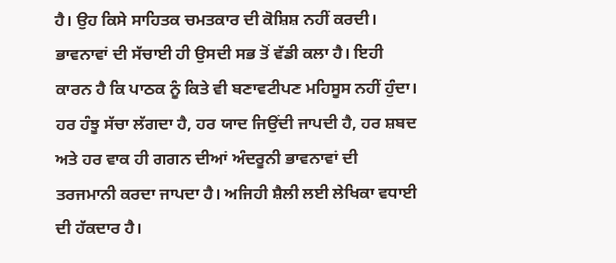ਹੈ। ਉਹ ਕਿਸੇ ਸਾਹਿਤਕ ਚਮਤਕਾਰ ਦੀ ਕੋਸ਼ਿਸ਼ ਨਹੀਂ ਕਰਦੀ। ਭਾਵਨਾਵਾਂ ਦੀ ਸੱਚਾਈ ਹੀ ਉਸਦੀ ਸਭ ਤੋਂ ਵੱਡੀ ਕਲਾ ਹੈ। ਇਹੀ ਕਾਰਨ ਹੈ ਕਿ ਪਾਠਕ ਨੂੰ ਕਿਤੇ ਵੀ ਬਣਾਵਟੀਪਣ ਮਹਿਸੂਸ ਨਹੀਂ ਹੁੰਦਾ। ਹਰ ਹੰਝੂ ਸੱਚਾ ਲੱਗਦਾ ਹੈ, ਹਰ ਯਾਦ ਜਿਉਂਦੀ ਜਾਪਦੀ ਹੈ, ਹਰ ਸ਼ਬਦ ਅਤੇ ਹਰ ਵਾਕ ਹੀ ਗਗਨ ਦੀਆਂ ਅੰਦਰੂਨੀ ਭਾਵਨਾਵਾਂ ਦੀ ਤਰਜਮਾਨੀ ਕਰਦਾ ਜਾਪਦਾ ਹੈ। ਅਜਿਹੀ ਸ਼ੈਲੀ ਲਈ ਲੇਖਿਕਾ ਵਧਾਈ ਦੀ ਹੱਕਦਾਰ ਹੈ।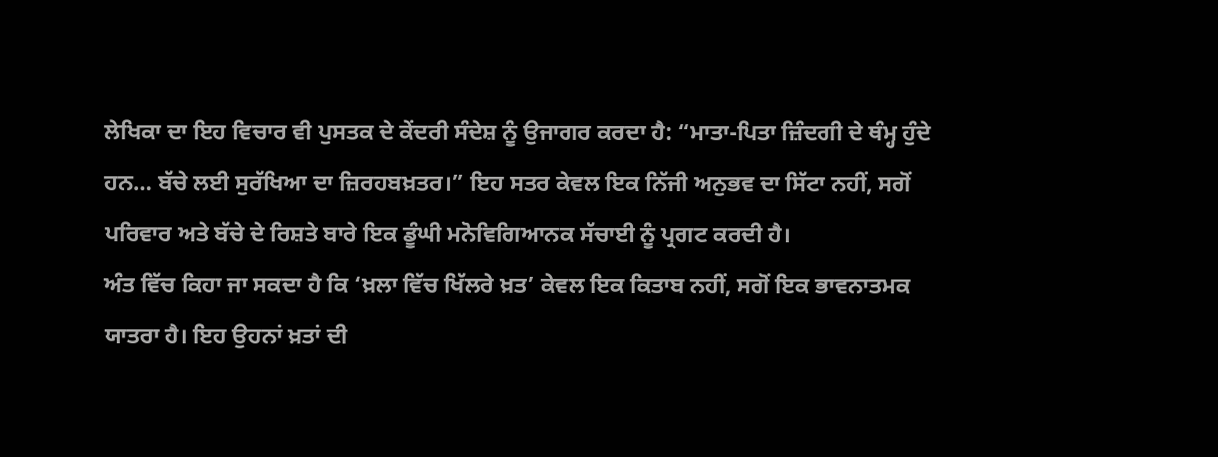ਲੇਖਿਕਾ ਦਾ ਇਹ ਵਿਚਾਰ ਵੀ ਪੁਸਤਕ ਦੇ ਕੇਂਦਰੀ ਸੰਦੇਸ਼ ਨੂੰ ਉਜਾਗਰ ਕਰਦਾ ਹੈ: “ਮਾਤਾ-ਪਿਤਾ ਜ਼ਿੰਦਗੀ ਦੇ ਥੰਮ੍ਹ ਹੁੰਦੇ ਹਨ… ਬੱਚੇ ਲਈ ਸੁਰੱਖਿਆ ਦਾ ਜ਼ਿਰਹਬਖ਼ਤਰ।” ਇਹ ਸਤਰ ਕੇਵਲ ਇਕ ਨਿੱਜੀ ਅਨੁਭਵ ਦਾ ਸਿੱਟਾ ਨਹੀਂ, ਸਗੋਂ ਪਰਿਵਾਰ ਅਤੇ ਬੱਚੇ ਦੇ ਰਿਸ਼ਤੇ ਬਾਰੇ ਇਕ ਡੂੰਘੀ ਮਨੋਵਿਗਿਆਨਕ ਸੱਚਾਈ ਨੂੰ ਪ੍ਰਗਟ ਕਰਦੀ ਹੈ।
ਅੰਤ ਵਿੱਚ ਕਿਹਾ ਜਾ ਸਕਦਾ ਹੈ ਕਿ ‘ਖ਼ਲਾ ਵਿੱਚ ਖਿੱਲਰੇ ਖ਼ਤ’ ਕੇਵਲ ਇਕ ਕਿਤਾਬ ਨਹੀਂ, ਸਗੋਂ ਇਕ ਭਾਵਨਾਤਮਕ ਯਾਤਰਾ ਹੈ। ਇਹ ਉਹਨਾਂ ਖ਼ਤਾਂ ਦੀ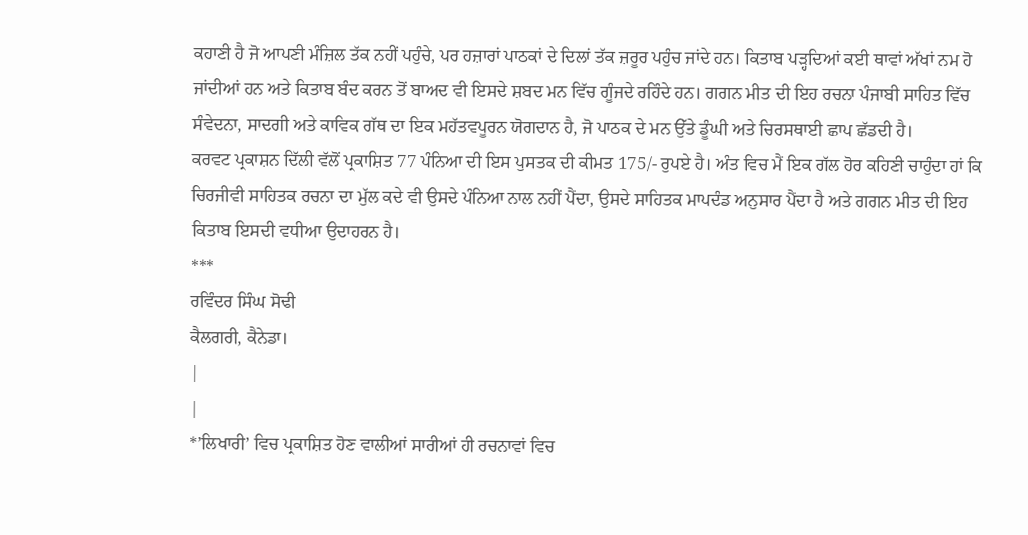ਕਹਾਣੀ ਹੈ ਜੋ ਆਪਣੀ ਮੰਜ਼ਿਲ ਤੱਕ ਨਹੀਂ ਪਹੁੰਚੇ, ਪਰ ਹਜ਼ਾਰਾਂ ਪਾਠਕਾਂ ਦੇ ਦਿਲਾਂ ਤੱਕ ਜ਼ਰੂਰ ਪਹੁੰਚ ਜਾਂਦੇ ਹਨ। ਕਿਤਾਬ ਪੜ੍ਹਦਿਆਂ ਕਈ ਥਾਵਾਂ ਅੱਖਾਂ ਨਮ ਹੋ ਜਾਂਦੀਆਂ ਹਨ ਅਤੇ ਕਿਤਾਬ ਬੰਦ ਕਰਨ ਤੋਂ ਬਾਅਦ ਵੀ ਇਸਦੇ ਸ਼ਬਦ ਮਨ ਵਿੱਚ ਗੂੰਜਦੇ ਰਹਿੰਦੇ ਹਨ। ਗਗਨ ਮੀਤ ਦੀ ਇਹ ਰਚਨਾ ਪੰਜਾਬੀ ਸਾਹਿਤ ਵਿੱਚ ਸੰਵੇਦਨਾ, ਸਾਦਗੀ ਅਤੇ ਕਾਵਿਕ ਗੱਥ ਦਾ ਇਕ ਮਹੱਤਵਪੂਰਨ ਯੋਗਦਾਨ ਹੈ, ਜੋ ਪਾਠਕ ਦੇ ਮਨ ਉੱਤੇ ਡੂੰਘੀ ਅਤੇ ਚਿਰਸਥਾਈ ਛਾਪ ਛੱਡਦੀ ਹੈ।
ਕਰਵਟ ਪ੍ਰਕਾਸ਼ਨ ਦਿੱਲੀ ਵੱਲੋਂ ਪ੍ਰਕਾਸ਼ਿਤ 77 ਪੰਨਿਆ ਦੀ ਇਸ ਪੁਸਤਕ ਦੀ ਕੀਮਤ 175/- ਰੁਪਏ ਹੈ। ਅੰਤ ਵਿਚ ਮੈਂ ਇਕ ਗੱਲ ਹੋਰ ਕਹਿਣੀ ਚਾਹੁੰਦਾ ਹਾਂ ਕਿ ਚਿਰਜੀਵੀ ਸਾਹਿਤਕ ਰਚਨਾ ਦਾ ਮੁੱਲ ਕਦੇ ਵੀ ਉਸਦੇ ਪੰਨਿਆ ਨਾਲ ਨਹੀਂ ਪੈਂਦਾ, ਉਸਦੇ ਸਾਹਿਤਕ ਮਾਪਦੰਡ ਅਨੁਸਾਰ ਪੈਂਦਾ ਹੈ ਅਤੇ ਗਗਨ ਮੀਤ ਦੀ ਇਹ ਕਿਤਾਬ ਇਸਦੀ ਵਧੀਆ ਉਦਾਹਰਨ ਹੈ।
***
ਰਵਿੰਦਰ ਸਿੰਘ ਸੋਢੀ
ਕੈਲਗਰੀ, ਕੈਨੇਡਾ।
|
|
*’ਲਿਖਾਰੀ’ ਵਿਚ ਪ੍ਰਕਾਸ਼ਿਤ ਹੋਣ ਵਾਲੀਆਂ ਸਾਰੀਆਂ ਹੀ ਰਚਨਾਵਾਂ ਵਿਚ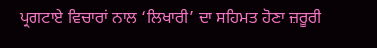ਪ੍ਰਗਟਾਏ ਵਿਚਾਰਾਂ ਨਾਲ ‘ਲਿਖਾਰੀ’ ਦਾ ਸਹਿਮਤ ਹੋਣਾ ਜ਼ਰੂਰੀ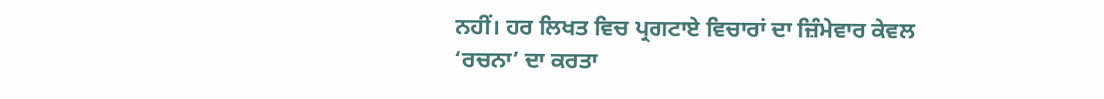ਨਹੀਂ। ਹਰ ਲਿਖਤ ਵਿਚ ਪ੍ਰਗਟਾਏ ਵਿਚਾਰਾਂ ਦਾ ਜ਼ਿੰਮੇਵਾਰ ਕੇਵਲ ‘ਰਚਨਾ’ ਦਾ ਕਰਤਾ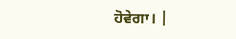ਹੋਵੇਗਾ। |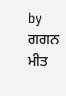by
ਗਗਨ ਮੀਤ